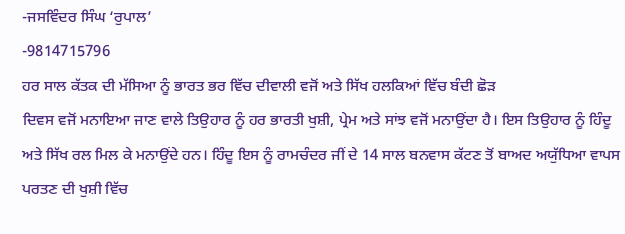-ਜਸਵਿੰਦਰ ਸਿੰਘ ‘ਰੁਪਾਲ’
-9814715796
ਹਰ ਸਾਲ ਕੱਤਕ ਦੀ ਮੱਸਿਆ ਨੂੰ ਭਾਰਤ ਭਰ ਵਿੱਚ ਦੀਵਾਲੀ ਵਜੋਂ ਅਤੇ ਸਿੱਖ ਹਲਕਿਆਂ ਵਿੱਚ ਬੰਦੀ ਛੋੜ
ਦਿਵਸ ਵਜੋਂ ਮਨਾਇਆ ਜਾਣ ਵਾਲੇ ਤਿਉਹਾਰ ਨੂੰ ਹਰ ਭਾਰਤੀ ਖੁਸ਼ੀ, ਪ੍ਰੇਮ ਅਤੇ ਸਾਂਝ ਵਜੋਂ ਮਨਾਉਂਦਾ ਹੈ। ਇਸ ਤਿਉਹਾਰ ਨੂੰ ਹਿੰਦੂ
ਅਤੇ ਸਿੱਖ ਰਲ ਮਿਲ ਕੇ ਮਨਾਉਂਦੇ ਹਨ। ਹਿੰਦੂ ਇਸ ਨੂੰ ਰਾਮਚੰਦਰ ਜੀਂ ਦੇ 14 ਸਾਲ ਬਨਵਾਸ ਕੱਟਣ ਤੋਂ ਬਾਅਦ ਅਯੁੱਧਿਆ ਵਾਪਸ
ਪਰਤਣ ਦੀ ਖੁਸ਼ੀ ਵਿੱਚ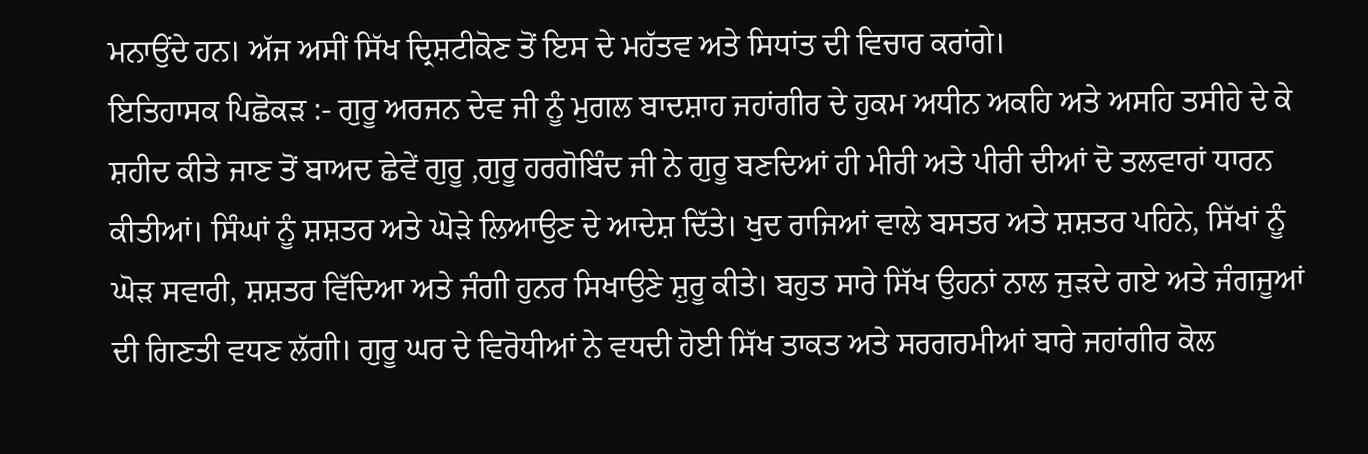ਮਨਾਉਂਦੇ ਹਨ। ਅੱਜ ਅਸੀਂ ਸਿੱਖ ਦ੍ਰਿਸ਼ਟੀਕੋਣ ਤੋਂ ਇਸ ਦੇ ਮਹੱਤਵ ਅਤੇ ਸਿਧਾਂਤ ਦੀ ਵਿਚਾਰ ਕਰਾਂਗੇ।
ਇਤਿਹਾਸਕ ਪਿਛੋਕੜ :- ਗੁਰੂ ਅਰਜਨ ਦੇਵ ਜੀ ਨੂੰ ਮੁਗਲ ਬਾਦਸ਼ਾਹ ਜਹਾਂਗੀਰ ਦੇ ਹੁਕਮ ਅਧੀਨ ਅਕਹਿ ਅਤੇ ਅਸਹਿ ਤਸੀਹੇ ਦੇ ਕੇ
ਸ਼ਹੀਦ ਕੀਤੇ ਜਾਣ ਤੋਂ ਬਾਅਦ ਛੇਵੇਂ ਗੁਰੂ ,ਗੁਰੂ ਹਰਗੋਬਿੰਦ ਜੀ ਨੇ ਗੁਰੂ ਬਣਦਿਆਂ ਹੀ ਮੀਰੀ ਅਤੇ ਪੀਰੀ ਦੀਆਂ ਦੋ ਤਲਵਾਰਾਂ ਧਾਰਨ
ਕੀਤੀਆਂ। ਸਿੰਘਾਂ ਨੂੰ ਸ਼ਸ਼ਤਰ ਅਤੇ ਘੋੜੇ ਲਿਆਉਣ ਦੇ ਆਦੇਸ਼ ਦਿੱਤੇ। ਖੁਦ ਰਾਜਿਆਂ ਵਾਲੇ ਬਸਤਰ ਅਤੇ ਸ਼ਸ਼ਤਰ ਪਹਿਨੇ, ਸਿੱਖਾਂ ਨੂੰ
ਘੋੜ ਸਵਾਰੀ, ਸ਼ਸ਼ਤਰ ਵਿੱਦਿਆ ਅਤੇ ਜੰਗੀ ਹੁਨਰ ਸਿਖਾਉਣੇ ਸ਼ੁਰੂ ਕੀਤੇ। ਬਹੁਤ ਸਾਰੇ ਸਿੱਖ ਉਹਨਾਂ ਨਾਲ ਜੁੜਦੇ ਗਏ ਅਤੇ ਜੰਗਜੂਆਂ
ਦੀ ਗਿਣਤੀ ਵਧਣ ਲੱਗੀ। ਗੁਰੂ ਘਰ ਦੇ ਵਿਰੋਧੀਆਂ ਨੇ ਵਧਦੀ ਹੋਈ ਸਿੱਖ ਤਾਕਤ ਅਤੇ ਸਰਗਰਮੀਆਂ ਬਾਰੇ ਜਹਾਂਗੀਰ ਕੋਲ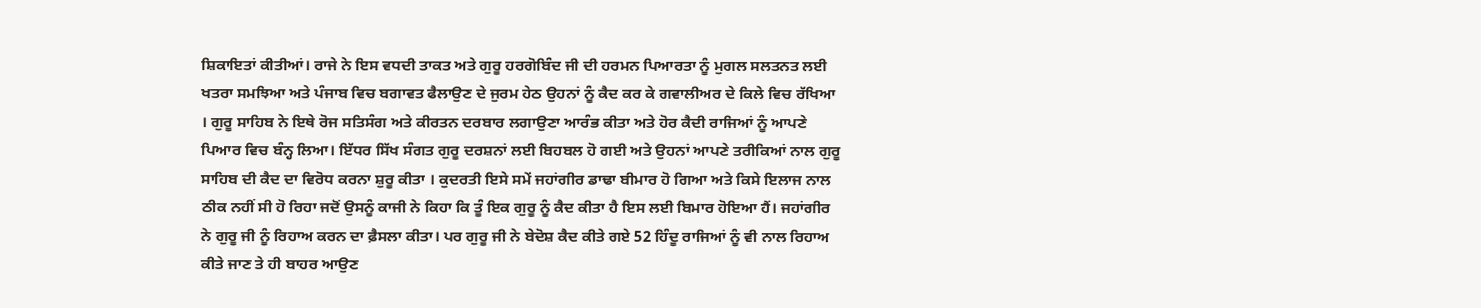ਸ਼ਿਕਾਇਤਾਂ ਕੀਤੀਆਂ। ਰਾਜੇ ਨੇ ਇਸ ਵਧਦੀ ਤਾਕਤ ਅਤੇ ਗੁਰੂ ਹਰਗੋਬਿੰਦ ਜੀ ਦੀ ਹਰਮਨ ਪਿਆਰਤਾ ਨੂੰ ਮੁਗਲ ਸਲਤਨਤ ਲਈ
ਖਤਰਾ ਸਮਝਿਆ ਅਤੇ ਪੰਜਾਬ ਵਿਚ ਬਗਾਵਤ ਫੈਲਾਉਣ ਦੇ ਜੁਰਮ ਹੇਠ ਉਹਨਾਂ ਨੂੰ ਕੈਦ ਕਰ ਕੇ ਗਵਾਲੀਅਰ ਦੇ ਕਿਲੇ ਵਿਚ ਰੱਖਿਆ
। ਗੁਰੂ ਸਾਹਿਬ ਨੇ ਇਥੇ ਰੋਜ ਸਤਿਸੰਗ ਅਤੇ ਕੀਰਤਨ ਦਰਬਾਰ ਲਗਾਉਣਾ ਆਰੰਭ ਕੀਤਾ ਅਤੇ ਹੋਰ ਕੈਦੀ ਰਾਜਿਆਂ ਨੂੰ ਆਪਣੇ
ਪਿਆਰ ਵਿਚ ਬੰਨ੍ਹ ਲਿਆ। ਇੱਧਰ ਸਿੱਖ ਸੰਗਤ ਗੁਰੂ ਦਰਸ਼ਨਾਂ ਲਈ ਬਿਹਬਲ ਹੋ ਗਈ ਅਤੇ ਉਹਨਾਂ ਆਪਣੇ ਤਰੀਕਿਆਂ ਨਾਲ ਗੁਰੂ
ਸਾਹਿਬ ਦੀ ਕੈਦ ਦਾ ਵਿਰੋਧ ਕਰਨਾ ਸ਼ੁਰੂ ਕੀਤਾ । ਕੁਦਰਤੀ ਇਸੇ ਸਮੇਂ ਜਹਾਂਗੀਰ ਡਾਢਾ ਬੀਮਾਰ ਹੋ ਗਿਆ ਅਤੇ ਕਿਸੇ ਇਲਾਜ ਨਾਲ
ਠੀਕ ਨਹੀਂ ਸੀ ਹੋ ਰਿਹਾ ਜਦੋਂ ਉਸਨੂੰ ਕਾਜੀ ਨੇ ਕਿਹਾ ਕਿ ਤੂੰ ਇਕ ਗੁਰੂ ਨੂੰ ਕੈਦ ਕੀਤਾ ਹੈ ਇਸ ਲਈ ਬਿਮਾਰ ਹੋਇਆ ਹੈਂ। ਜਹਾਂਗੀਰ
ਨੇ ਗੁਰੂ ਜੀ ਨੂੰ ਰਿਹਾਅ ਕਰਨ ਦਾ ਫ਼ੈਸਲਾ ਕੀਤਾ। ਪਰ ਗੁਰੂ ਜੀ ਨੇ ਬੇਦੋਸ਼ ਕੈਦ ਕੀਤੇ ਗਏ 52 ਹਿੰਦੂ ਰਾਜਿਆਂ ਨੂੰ ਵੀ ਨਾਲ ਰਿਹਾਅ
ਕੀਤੇ ਜਾਣ ਤੇ ਹੀ ਬਾਹਰ ਆਉਣ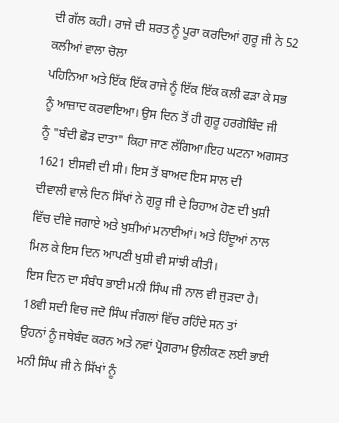ਦੀ ਗੱਲ ਕਹੀ। ਰਾਜੇ ਦੀ ਸ਼ਰਤ ਨੂੰ ਪੂਰਾ ਕਰਦਿਆਂ ਗੁਰੂ ਜੀ ਨੇ 52 ਕਲੀਆਂ ਵਾਲਾ ਚੋਲਾ
ਪਹਿਨਿਆ ਅਤੇ ਇੱਕ ਇੱਕ ਰਾਜੇ ਨੂੰ ਇੱਕ ਇੱਕ ਕਲੀ ਫੜਾ ਕੇ ਸਭ ਨੂੰ ਆਜ਼ਾਦ ਕਰਵਾਇਆ। ਉਸ ਦਿਨ ਤੋਂ ਹੀ ਗੁਰੂ ਹਰਗੋਬਿੰਦ ਜੀ
ਨੂੰ "ਬੰਦੀ ਛੋੜ ਦਾਤਾ" ਕਿਹਾ ਜਾਣ ਲੱਗਿਆ।ਇਹ ਘਟਨਾ ਅਗਸਤ 1621 ਈਸਵੀ ਦੀ ਸੀ। ਇਸ ਤੋਂ ਬਾਅਦ ਇਸ ਸਾਲ ਦੀ
ਦੀਵਾਲੀ ਵਾਲੇ ਦਿਨ ਸਿੱਖਾਂ ਨੇ ਗੁਰੂ ਜੀ ਦੇ ਰਿਹਾਅ ਹੋਣ ਦੀ ਖੁਸ਼ੀ ਵਿੱਚ ਦੀਵੇ ਜਗਾਏ ਅਤੇ ਖੁਸ਼ੀਆਂ ਮਨਾਈਆਂ। ਅਤੇ ਹਿੰਦੂਆਂ ਨਾਲ
ਮਿਲ ਕੇ ਇਸ ਦਿਨ ਆਪਣੀ ਖੁਸ਼ੀ ਵੀ ਸਾਂਝੀ ਕੀਤੀ।
ਇਸ ਦਿਨ ਦਾ ਸੰਬੰਧ ਭਾਈ ਮਨੀ ਸਿੰਘ ਜੀ ਨਾਲ ਵੀ ਜੁੜਦਾ ਹੈ। 18ਵੀ ਸਦੀ ਵਿਚ ਜਦੋ ਸਿੰਘ ਜੰਗਲਾਂ ਵਿੱਚ ਰਹਿੰਦੇ ਸਨ ਤਾਂ
ਉਹਨਾਂ ਨੂੰ ਜਥੇਬੰਦ ਕਰਨ ਅਤੇ ਨਵਾਂ ਪ੍ਰੋਗਰਾਮ ਉਲੀਕਣ ਲਈ ਭਾਈ ਮਨੀ ਸਿੰਘ ਜੀ ਨੇ ਸਿੱਖਾਂ ਨੂੰ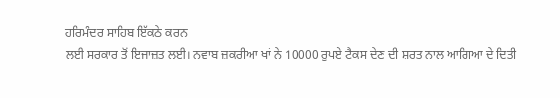ਹਰਿਮੰਦਰ ਸਾਹਿਬ ਇੱਕਠੇ ਕਰਨ
ਲਈ ਸਰਕਾਰ ਤੋਂ ਇਜਾਜ਼ਤ ਲਈ। ਨਵਾਬ ਜ਼ਕਰੀਆ ਖਾਂ ਨੇ 10000 ਰੁਪਏ ਟੈਕਸ ਦੇਣ ਦੀ ਸ਼ਰਤ ਨਾਲ ਆਗਿਆ ਦੇ ਦਿਤੀ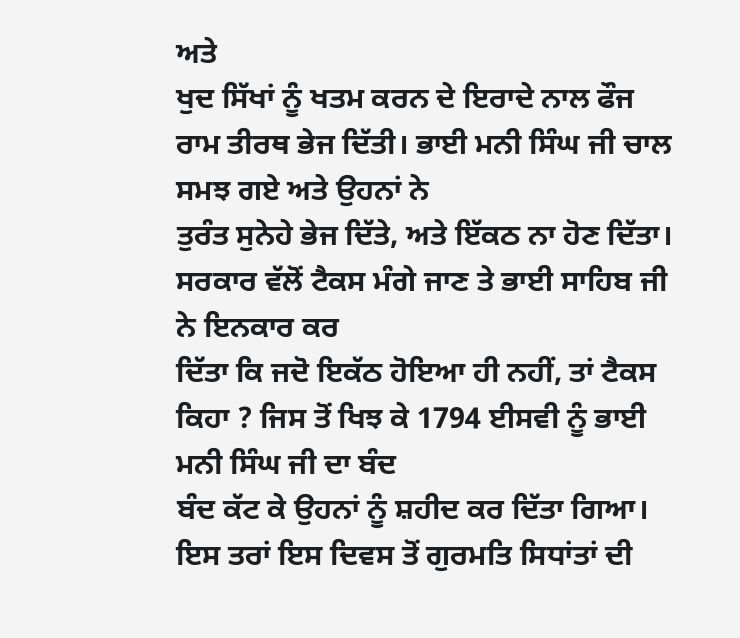ਅਤੇ
ਖੁਦ ਸਿੱਖਾਂ ਨੂੰ ਖਤਮ ਕਰਨ ਦੇ ਇਰਾਦੇ ਨਾਲ ਫੌਜ ਰਾਮ ਤੀਰਥ ਭੇਜ ਦਿੱਤੀ। ਭਾਈ ਮਨੀ ਸਿੰਘ ਜੀ ਚਾਲ ਸਮਝ ਗਏ ਅਤੇ ਉਹਨਾਂ ਨੇ
ਤੁਰੰਤ ਸੁਨੇਹੇ ਭੇਜ ਦਿੱਤੇ, ਅਤੇ ਇੱਕਠ ਨਾ ਹੋਣ ਦਿੱਤਾ। ਸਰਕਾਰ ਵੱਲੋਂ ਟੈਕਸ ਮੰਗੇ ਜਾਣ ਤੇ ਭਾਈ ਸਾਹਿਬ ਜੀ ਨੇ ਇਨਕਾਰ ਕਰ
ਦਿੱਤਾ ਕਿ ਜਦੋ ਇਕੱਠ ਹੋਇਆ ਹੀ ਨਹੀਂ, ਤਾਂ ਟੈਕਸ ਕਿਹਾ ? ਜਿਸ ਤੋਂ ਖਿਝ ਕੇ 1794 ਈਸਵੀ ਨੂੰ ਭਾਈ ਮਨੀ ਸਿੰਘ ਜੀ ਦਾ ਬੰਦ
ਬੰਦ ਕੱਟ ਕੇ ਉਹਨਾਂ ਨੂੰ ਸ਼ਹੀਦ ਕਰ ਦਿੱਤਾ ਗਿਆ।
ਇਸ ਤਰਾਂ ਇਸ ਦਿਵਸ ਤੋਂ ਗੁਰਮਤਿ ਸਿਧਾਂਤਾਂ ਦੀ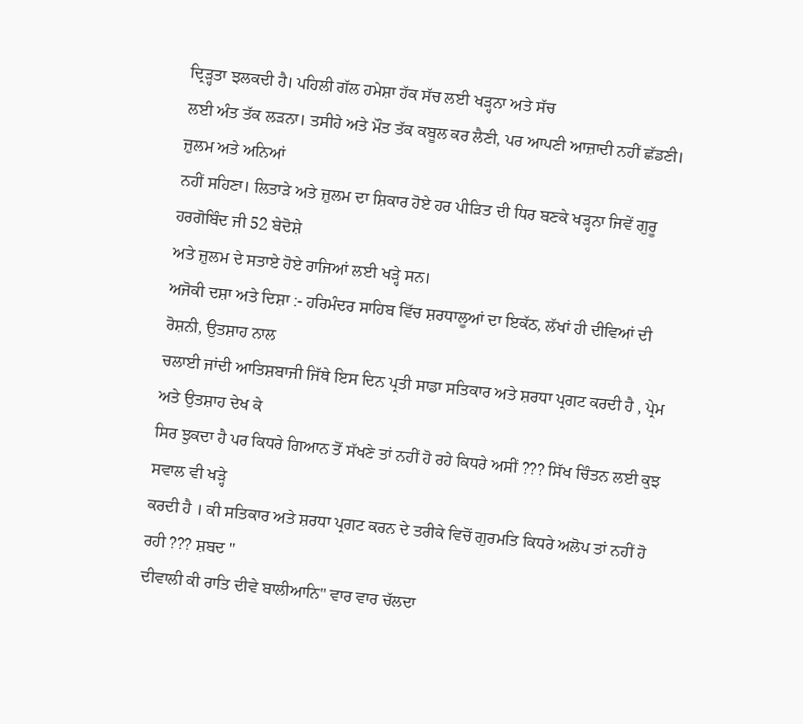ਦ੍ਰਿੜ੍ਹਤਾ ਝਲਕਦੀ ਹੈ। ਪਹਿਲੀ ਗੱਲ ਹਮੇਸ਼ਾ ਹੱਕ ਸੱਚ ਲਈ ਖੜ੍ਹਨਾ ਅਤੇ ਸੱਚ
ਲਈ ਅੰਤ ਤੱਕ ਲੜਨਾ। ਤਸੀਹੇ ਅਤੇ ਮੌਤ ਤੱਕ ਕਬੂਲ ਕਰ ਲੈਣੀ, ਪਰ ਆਪਣੀ ਆਜ਼ਾਦੀ ਨਹੀਂ ਛੱਡਣੀ। ਜ਼ੁਲਮ ਅਤੇ ਅਨਿਆਂ
ਨਹੀਂ ਸਹਿਣਾ। ਲਿਤਾੜੇ ਅਤੇ ਜ਼ੁਲਮ ਦਾ ਸ਼ਿਕਾਰ ਹੋਏ ਹਰ ਪੀੜਿਤ ਦੀ ਧਿਰ ਬਣਕੇ ਖੜ੍ਹਨਾ ਜਿਵੇਂ ਗੁਰੂ ਹਰਗੋਬਿੰਦ ਜੀ 52 ਬੇਦੋਸ਼ੇ
ਅਤੇ ਜ਼ੁਲਮ ਦੇ ਸਤਾਏ ਹੋਏ ਰਾਜਿਆਂ ਲਈ ਖੜ੍ਹੇ ਸਨ।
ਅਜੋਕੀ ਦਸ਼ਾ ਅਤੇ ਦਿਸ਼ਾ :- ਹਰਿਮੰਦਰ ਸਾਹਿਬ ਵਿੱਚ ਸ਼ਰਧਾਲੂਆਂ ਦਾ ਇਕੱਠ, ਲੱਖਾਂ ਹੀ ਦੀਵਿਆਂ ਦੀ ਰੋਸ਼ਨੀ, ਉਤਸ਼ਾਹ ਨਾਲ
ਚਲਾਈ ਜਾਂਦੀ ਆਤਿਸ਼ਬਾਜੀ ਜਿੱਥੇ ਇਸ ਦਿਨ ਪ੍ਰਤੀ ਸਾਡਾ ਸਤਿਕਾਰ ਅਤੇ ਸ਼ਰਧਾ ਪ੍ਰਗਟ ਕਰਦੀ ਹੈ , ਪ੍ਰੇਮ ਅਤੇ ਉਤਸ਼ਾਹ ਦੇਖ ਕੇ
ਸਿਰ ਝੁਕਦਾ ਹੈ ਪਰ ਕਿਧਰੇ ਗਿਆਨ ਤੋਂ ਸੱਖਣੇ ਤਾਂ ਨਹੀਂ ਹੋ ਰਹੇ ਕਿਧਰੇ ਅਸੀਂ ??? ਸਿੱਖ ਚਿੰਤਨ ਲਈ ਕੁਝ ਸਵਾਲ ਵੀ ਖੜ੍ਹੇ
ਕਰਦੀ ਹੈ । ਕੀ ਸਤਿਕਾਰ ਅਤੇ ਸ਼ਰਧਾ ਪ੍ਰਗਟ ਕਰਨ ਦੇ ਤਰੀਕੇ ਵਿਚੋਂ ਗੁਰਮਤਿ ਕਿਧਰੇ ਅਲੋਪ ਤਾਂ ਨਹੀਂ ਹੋ ਰਹੀ ??? ਸ਼ਬਦ "
ਦੀਵਾਲੀ ਕੀ ਰਾਤਿ ਦੀਵੇ ਬਾਲੀਆਨਿ" ਵਾਰ ਵਾਰ ਚੱਲਦਾ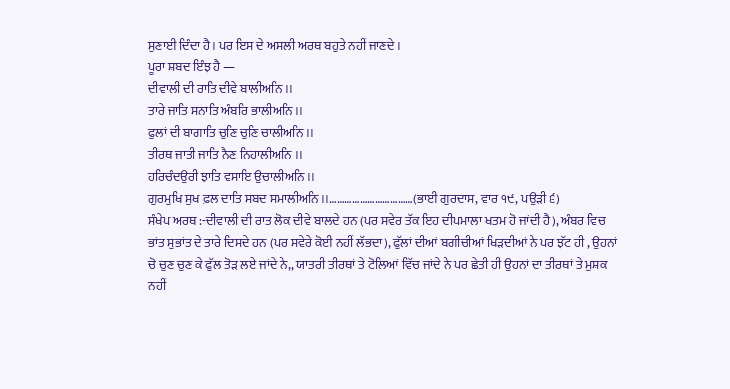ਸੁਣਾਈ ਦਿੰਦਾ ਹੈ। ਪਰ ਇਸ ਦੇ ਅਸਲੀ ਅਰਥ ਬਹੁਤੇ ਨਹੀਂ ਜਾਣਦੇ ।
ਪੂਰਾ ਸ਼ਬਦ ਇੰਝ ਹੈ —
ਦੀਵਾਲੀ ਦੀ ਰਾਤਿ ਦੀਵੇ ਬਾਲੀਅਨਿ ।।
ਤਾਰੇ ਜਾਤਿ ਸਨਾਤਿ ਅੰਬਰਿ ਭਾਲੀਅਨਿ ।।
ਫੁਲਾਂ ਦੀ ਬਾਗਾਤਿ ਚੁਣਿ ਚੁਣਿ ਚਾਲੀਅਨਿ ।।
ਤੀਰਥ ਜਾਤੀ ਜਾਤਿ ਨੈਣ ਨਿਹਾਲੀਅਨਿ ।।
ਹਰਿਚੰਦਉਰੀ ਝਾਤਿ ਵਸਾਇ ਉਚਾਲੀਅਨਿ ।।
ਗੁਰਮੁਖਿ ਸੁਖ ਫ਼ਲ ਦਾਤਿ ਸਬਦ ਸਮਾਲੀਅਨਿ ।।……………………………(ਭਾਈ ਗੁਰਦਾਸ, ਵਾਰ ੧੯, ਪਉੜੀ ੬)
ਸੰਖੇਪ ਅਰਥ :-ਦੀਵਾਲੀ ਦੀ ਰਾਤ ਲੋਕ ਦੀਵੇ ਬਾਲਦੇ ਹਨ (ਪਰ ਸਵੇਰ ਤੱਕ ਇਹ ਦੀਪਮਾਲਾ ਖਤਮ ਹੋ ਜਾਂਦੀ ਹੈ), ਅੰਬਰ ਵਿਚ
ਭਾਂਤ ਸੁਭਾਂਤ ਦੇ ਤਾਰੇ ਦਿਸਦੇ ਹਨ (ਪਰ ਸਵੇਰੇ ਕੋਈ ਨਹੀਂ ਲੱਭਦਾ), ਫੁੱਲਾਂ ਦੀਆਂ ਬਗੀਚੀਆਂ ਖਿੜਦੀਆਂ ਨੇ ਪਰ ਝੱਟ ਹੀ , ਉਹਨਾਂ
ਚੋ ਚੁਣ ਚੁਣ ਕੇ ਫੁੱਲ ਤੋੜ ਲਏ ਜਾਂਦੇ ਨੇ,, ਯਾਤਰੀ ਤੀਰਥਾਂ ਤੇ ਟੋਲਿਆਂ ਵਿੱਚ ਜਾਂਦੇ ਨੇ ਪਰ ਛੇਤੀ ਹੀ ਉਹਨਾਂ ਦਾ ਤੀਰਥਾਂ ਤੇ ਮੁਸ਼ਕ
ਨਹੀਂ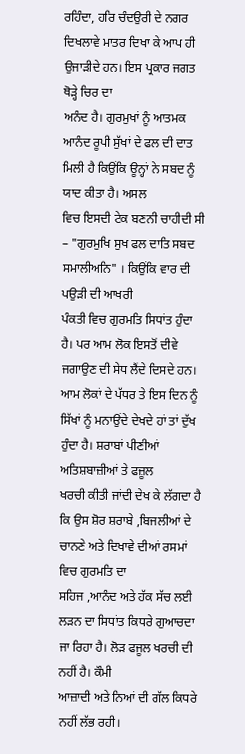ਰਹਿੰਦਾ, ਹਰਿ ਚੰਦਉਰੀ ਦੇ ਨਗਰ ਦਿਖਲਾਵੇ ਮਾਤਰ ਦਿਖਾ ਕੇ ਆਪ ਹੀ ਉਜਾੜੀਦੇ ਹਨ। ਇਸ ਪ੍ਰਕਾਰ ਜਗਤ ਥੋੜ੍ਹੇ ਚਿਰ ਦਾ
ਅਨੰਦ ਹੈ। ਗੁਰਮੁਖਾਂ ਨੂੰ ਆਤਮਕ ਆਨੰਦ ਰੂਪੀ ਸੁੱਖਾਂ ਦੇ ਫਲ ਦੀ ਦਾਤ ਮਿਲੀ ਹੈ ਕਿਉਂਕਿ ਊਨ੍ਹਾਂ ਨੇ ਸਬਦ ਨੂੰ ਯਾਦ ਕੀਤਾ ਹੈ। ਅਸਲ
ਵਿਚ ਇਸਦੀ ਟੇਕ ਬਣਨੀ ਚਾਹੀਦੀ ਸੀ – "ਗੁਰਮੁਖਿ ਸੁਖ ਫਲ ਦਾਤਿ ਸਬਦ ਸਮਾਲੀਅਨਿ" । ਕਿਉਂਕਿ ਵਾਰ ਦੀ ਪਉੜੀ ਦੀ ਆਖਰੀ
ਪੰਕਤੀ ਵਿਚ ਗੁਰਮਤਿ ਸਿਧਾਂਤ ਹੁੰਦਾ ਹੈ। ਪਰ ਆਮ ਲੋਕ ਇਸਤੋਂ ਦੀਵੇ ਜਗਾਉਣ ਦੀ ਸੇਧ ਲੈਂਦੇ ਦਿਸਦੇ ਹਨ।
ਆਮ ਲੋਕਾਂ ਦੇ ਪੱਧਰ ਤੇ ਇਸ ਦਿਨ ਨੂੰ ਸਿੱਖਾਂ ਨੂੰ ਮਨਾਉਂਦੇ ਦੇਖਦੇ ਹਾਂ ਤਾਂ ਦੁੱਖ ਹੁੰਦਾ ਹੈ। ਸ਼ਰਾਬਾਂ ਪੀਣੀਆਂ ਅਤਿਸ਼ਬਾਜ਼ੀਆਂ ਤੇ ਫਜ਼ੂਲ
ਖਰਚੀ ਕੀਤੀ ਜਾਂਦੀ ਦੇਖ ਕੇ ਲੱਗਦਾ ਹੈ ਕਿ ਉਸ ਸ਼ੋਰ ਸ਼ਰਾਬੇ ,ਬਿਜਲੀਆਂ ਦੇ ਚਾਨਣੇ ਅਤੇ ਦਿਖਾਵੇ ਦੀਆਂ ਰਸਮਾਂ ਵਿਚ ਗੁਰਮਤਿ ਦਾ
ਸਹਿਜ ,ਆਨੰਦ ਅਤੇ ਹੱਕ ਸੱਚ ਲਈ ਲੜਨ ਦਾ ਸਿਧਾਂਤ ਕਿਧਰੇ ਗੁਆਚਦਾ ਜਾ ਰਿਹਾ ਹੈ। ਲੋੜ ਫਜੂਲ ਖਰਚੀ ਦੀ ਨਹੀਂ ਹੈ। ਕੌਮੀ
ਆਜ਼ਾਦੀ ਅਤੇ ਨਿਆਂ ਦੀ ਗੱਲ ਕਿਧਰੇ ਨਹੀਂ ਲੱਭ ਰਹੀ।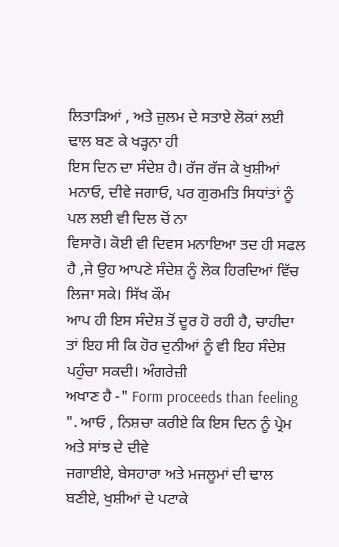ਲਿਤਾੜਿਆਂ , ਅਤੇ ਜ਼ੁਲਮ ਦੇ ਸਤਾਏ ਲੋਕਾਂ ਲਈ ਢਾਲ ਬਣ ਕੇ ਖੜ੍ਹਨਾ ਹੀ
ਇਸ ਦਿਨ ਦਾ ਸੰਦੇਸ਼ ਹੈ। ਰੱਜ ਰੱਜ ਕੇ ਖੁਸ਼ੀਆਂ ਮਨਾਓ, ਦੀਵੇ ਜਗਾਓ, ਪਰ ਗੁਰਮਤਿ ਸਿਧਾਂਤਾਂ ਨੂੰ ਪਲ ਲਈ ਵੀ ਦਿਲ ਚੋਂ ਨਾ
ਵਿਸਾਰੋ। ਕੋਈ ਵੀ ਦਿਵਸ ਮਨਾਇਆ ਤਦ ਹੀ ਸਫਲ ਹੈ ,ਜੇ ਉਹ ਆਪਣੇ ਸੰਦੇਸ਼ ਨੂੰ ਲੋਕ ਹਿਰਦਿਆਂ ਵਿੱਚ ਲਿਜਾ ਸਕੇ। ਸਿੱਖ ਕੌਮ
ਆਪ ਹੀ ਇਸ ਸੰਦੇਸ਼ ਤੋਂ ਦੂਰ ਹੋ ਰਹੀ ਹੈ, ਚਾਹੀਦਾ ਤਾਂ ਇਹ ਸੀ ਕਿ ਹੋਰ ਦੁਨੀਆਂ ਨੂੰ ਵੀ ਇਹ ਸੰਦੇਸ਼ ਪਹੁੰਚਾ ਸਕਦੀ। ਅੰਗਰੇਜ਼ੀ
ਅਖਾਣ ਹੈ -" Form proceeds than feeling ". ਆਓ , ਨਿਸ਼ਚਾ ਕਰੀਏ ਕਿ ਇਸ ਦਿਨ ਨੂੰ ਪ੍ਰੇਮ ਅਤੇ ਸਾਂਝ ਦੇ ਦੀਵੇ
ਜਗਾਈਏ, ਬੇਸਹਾਰਾ ਅਤੇ ਮਜਲੂਮਾਂ ਦੀ ਢਾਲ ਬਣੀਏ, ਖੁਸ਼ੀਆਂ ਦੇ ਪਟਾਕੇ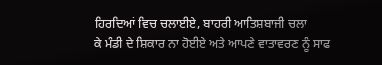ਹਿਰਦਿਆਂ ਵਿਚ ਚਲਾਈਏ, ਬਾਹਰੀ ਆਤਿਸ਼ਬਾਜੀ ਚਲਾ
ਕੇ ਮੰਡੀ ਦੇ ਸ਼ਿਕਾਰ ਨਾ ਹੋਈਏ ਅਤੇ ਆਪਣੇ ਵਾਤਾਵਰਣ ਨੂੰ ਸਾਫ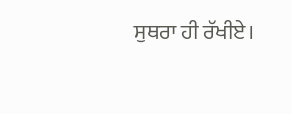ਸੁਥਰਾ ਹੀ ਰੱਖੀਏ।